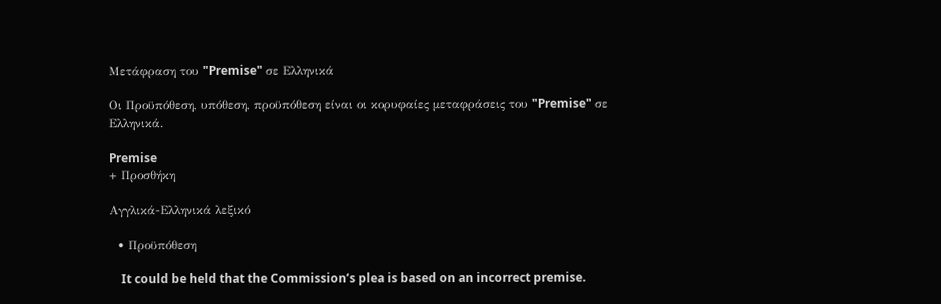Μετάφραση του "Premise" σε Ελληνικά

Οι Προϋπόθεση, υπόθεση, προϋπόθεση είναι οι κορυφαίες μεταφράσεις του "Premise" σε Ελληνικά.

Premise
+ Προσθήκη

Αγγλικά-Ελληνικά λεξικό

  • Προϋπόθεση

    It could be held that the Commission’s plea is based on an incorrect premise.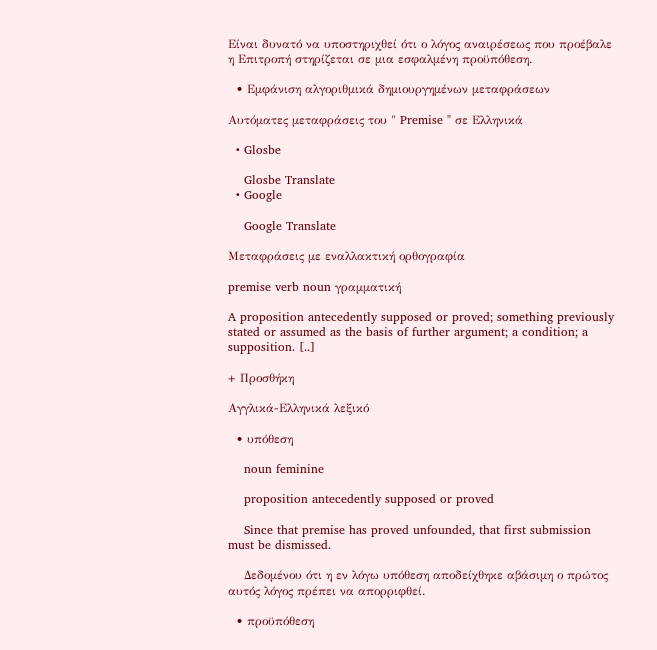Είναι δυνατό να υποστηριχθεί ότι ο λόγος αναιρέσεως που προέβαλε η Επιτροπή στηρίζεται σε μια εσφαλμένη προϋπόθεση.

  • Εμφάνιση αλγοριθμικά δημιουργημένων μεταφράσεων

Αυτόματες μεταφράσεις του " Premise " σε Ελληνικά

  • Glosbe

    Glosbe Translate
  • Google

    Google Translate

Μεταφράσεις με εναλλακτική ορθογραφία

premise verb noun γραμματική

A proposition antecedently supposed or proved; something previously stated or assumed as the basis of further argument; a condition; a supposition. [..]

+ Προσθήκη

Αγγλικά-Ελληνικά λεξικό

  • υπόθεση

    noun feminine

    proposition antecedently supposed or proved

    Since that premise has proved unfounded, that first submission must be dismissed.

    Δεδομένου ότι η εν λόγω υπόθεση αποδείχθηκε αβάσιμη ο πρώτος αυτός λόγος πρέπει να απορριφθεί.

  • προϋπόθεση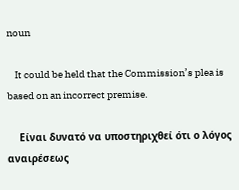noun

    It could be held that the Commission’s plea is based on an incorrect premise.

    Είναι δυνατό να υποστηριχθεί ότι ο λόγος αναιρέσεως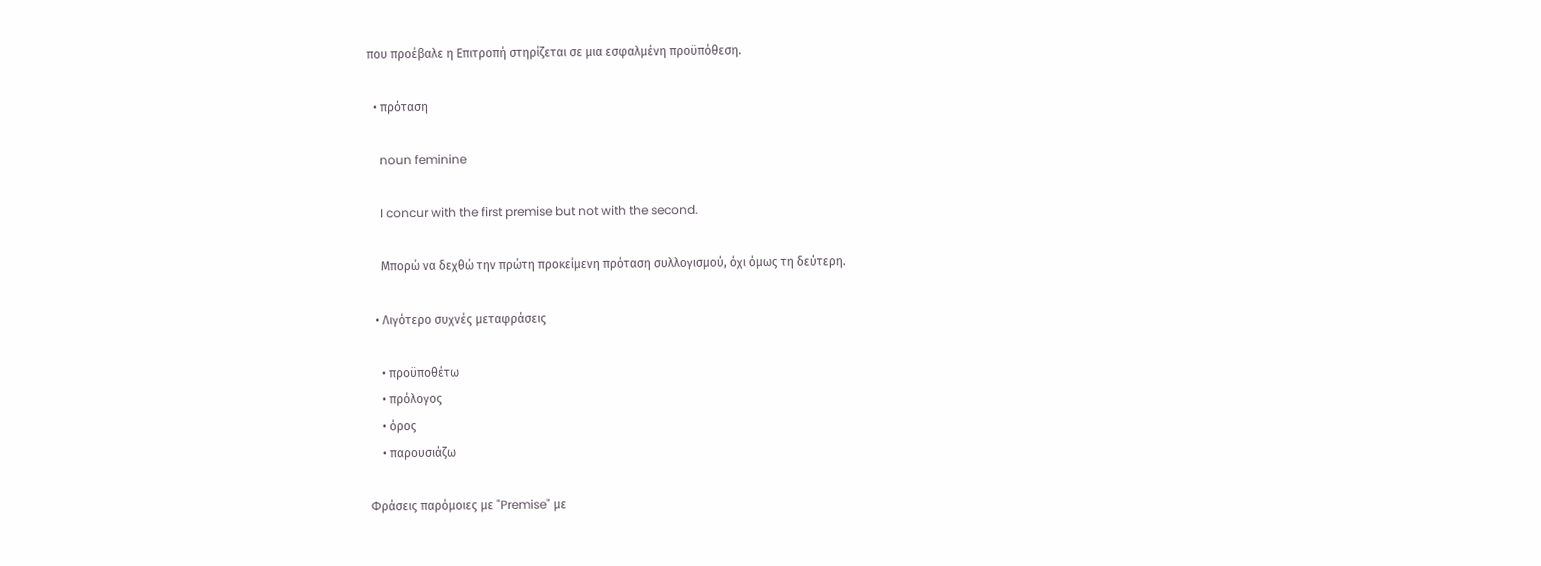που προέβαλε η Επιτροπή στηρίζεται σε μια εσφαλμένη προϋπόθεση.

  • πρόταση

    noun feminine

    I concur with the first premise but not with the second.

    Μπορώ να δεχθώ την πρώτη προκείμενη πρόταση συλλογισμού, όχι όμως τη δεύτερη.

  • Λιγότερο συχνές μεταφράσεις

    • προϋποθέτω
    • πρόλογος
    • όρος
    • παρουσιάζω

Φράσεις παρόμοιες με "Premise" με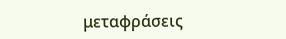μεταφράσεις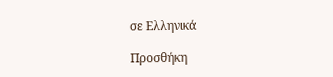σε Ελληνικά

Προσθήκη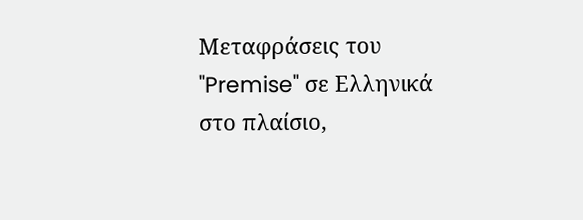Μεταφράσεις του "Premise" σε Ελληνικά στο πλαίσιο,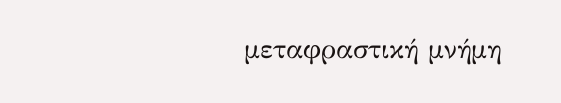μεταφραστική μνήμη